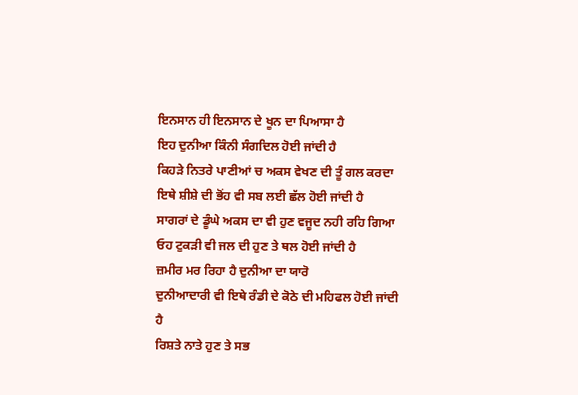ਇਨਸਾਨ ਹੀ ਇਨਸਾਨ ਦੇ ਖੂਨ ਦਾ ਪਿਆਸਾ ਹੈ
ਇਹ ਦੁਨੀਆ ਕਿੰਨੀ ਸੰਗਦਿਲ ਹੋਈ ਜਾਂਦੀ ਹੈ
ਕਿਹੜੇ ਨਿਤਰੇ ਪਾਣੀਆਂ ਚ ਅਕਸ ਵੇਖਣ ਦੀ ਤੂੰ ਗਲ ਕਰਦਾ
ਇਥੇ ਸ਼ੀਸ਼ੇ ਦੀ ਭੋਂਹ ਵੀ ਸਬ ਲਈ ਛੱਲ ਹੋਈ ਜਾਂਦੀ ਹੈ
ਸਾਗਰਾਂ ਦੇ ਡੂੰਘੇ ਅਕਸ ਦਾ ਵੀ ਹੁਣ ਵਜੂਦ ਨਹੀ ਰਹਿ ਗਿਆ
ਓਹ ਟੁਕੜੀ ਵੀ ਜਲ ਦੀ ਹੁਣ ਤੇ ਥਲ ਹੋਈ ਜਾਂਦੀ ਹੈ
ਜ਼ਮੀਰ ਮਰ ਰਿਹਾ ਹੈ ਦੁਨੀਆ ਦਾ ਯਾਰੋ
ਦੁਨੀਆਦਾਰੀ ਵੀ ਇਥੇ ਰੰਡੀ ਦੇ ਕੋਠੇ ਦੀ ਮਹਿਫਲ ਹੋਈ ਜਾਂਦੀ ਹੈ
ਰਿਸ਼ਤੇ ਨਾਤੇ ਹੁਣ ਤੇ ਸਭ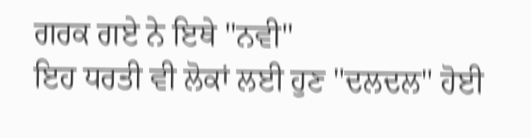ਗਰਕ ਗਏ ਨੇ ਇਥੇ "ਨਵੀ"
ਇਹ ਧਰਤੀ ਵੀ ਲੋਕਾਂ ਲਈ ਹੁਣ "ਦਲਦਲ" ਹੋਈ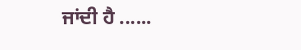ਜਾਂਦੀ ਹੈ ......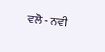ਵਲੋ - ਨਵੀ